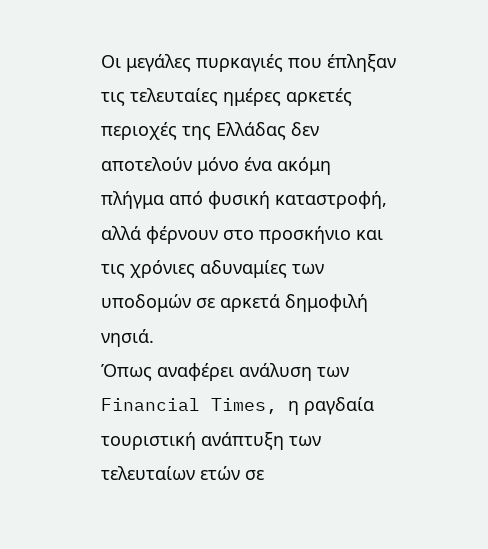Οι μεγάλες πυρκαγιές που έπληξαν τις τελευταίες ημέρες αρκετές περιοχές της Ελλάδας δεν αποτελούν μόνο ένα ακόμη πλήγμα από φυσική καταστροφή, αλλά φέρνουν στο προσκήνιο και τις χρόνιες αδυναμίες των υποδομών σε αρκετά δημοφιλή νησιά.
Όπως αναφέρει ανάλυση των Financial Times, η ραγδαία τουριστική ανάπτυξη των τελευταίων ετών σε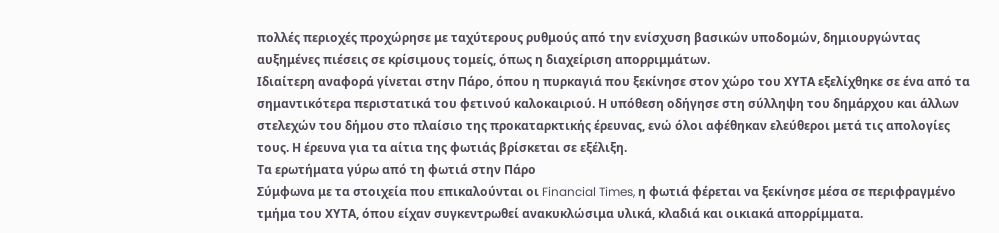πολλές περιοχές προχώρησε με ταχύτερους ρυθμούς από την ενίσχυση βασικών υποδομών, δημιουργώντας αυξημένες πιέσεις σε κρίσιμους τομείς, όπως η διαχείριση απορριμμάτων.
Ιδιαίτερη αναφορά γίνεται στην Πάρο, όπου η πυρκαγιά που ξεκίνησε στον χώρο του ΧΥΤΑ εξελίχθηκε σε ένα από τα σημαντικότερα περιστατικά του φετινού καλοκαιριού. Η υπόθεση οδήγησε στη σύλληψη του δημάρχου και άλλων στελεχών του δήμου στο πλαίσιο της προκαταρκτικής έρευνας, ενώ όλοι αφέθηκαν ελεύθεροι μετά τις απολογίες τους. Η έρευνα για τα αίτια της φωτιάς βρίσκεται σε εξέλιξη.
Τα ερωτήματα γύρω από τη φωτιά στην Πάρο
Σύμφωνα με τα στοιχεία που επικαλούνται οι Financial Times, η φωτιά φέρεται να ξεκίνησε μέσα σε περιφραγμένο τμήμα του ΧΥΤΑ, όπου είχαν συγκεντρωθεί ανακυκλώσιμα υλικά, κλαδιά και οικιακά απορρίμματα.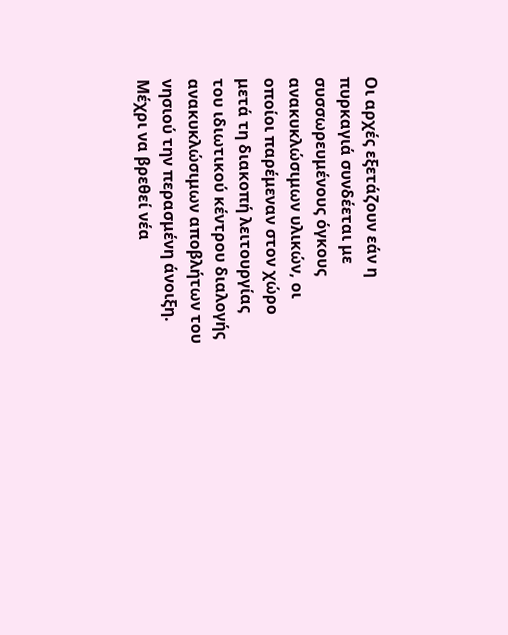Οι αρχές εξετάζουν εάν η πυρκαγιά συνδέεται με συσσωρευμένους όγκους ανακυκλώσιμων υλικών, οι οποίοι παρέμεναν στον χώρο μετά τη διακοπή λειτουργίας του ιδιωτικού κέντρου διαλογής ανακυκλώσιμων αποβλήτων του νησιού την περασμένη άνοιξη.
Μέχρι να βρεθεί νέα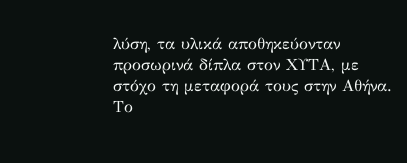λύση, τα υλικά αποθηκεύονταν προσωρινά δίπλα στον ΧΥΤΑ, με στόχο τη μεταφορά τους στην Αθήνα.
Το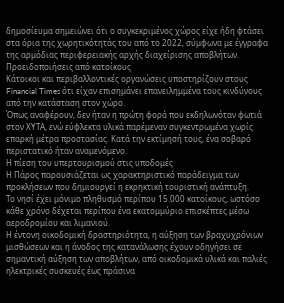δημοσίευμα σημειώνει ότι ο συγκεκριμένος χώρος είχε ήδη φτάσει στα όρια της χωρητικότητάς του από το 2022, σύμφωνα με έγγραφα της αρμόδιας περιφερειακής αρχής διαχείρισης αποβλήτων.
Προειδοποιήσεις από κατοίκους
Κάτοικοι και περιβαλλοντικές οργανώσεις υποστηρίζουν στους Financial Times ότι είχαν επισημάνει επανειλημμένα τους κινδύνους από την κατάσταση στον χώρο.
Όπως αναφέρουν, δεν ήταν η πρώτη φορά που εκδηλωνόταν φωτιά στον ΧΥΤΑ, ενώ εύφλεκτα υλικά παρέμεναν συγκεντρωμένα χωρίς επαρκή μέτρα προστασίας. Κατά την εκτίμησή τους, ένα σοβαρό περιστατικό ήταν αναμενόμενο.
Η πίεση του υπερτουρισμού στις υποδομές
Η Πάρος παρουσιάζεται ως χαρακτηριστικό παράδειγμα των προκλήσεων που δημιουργεί η εκρηκτική τουριστική ανάπτυξη.
Το νησί έχει μόνιμο πληθυσμό περίπου 15.000 κατοίκους, ωστόσο κάθε χρόνο δέχεται περίπου ένα εκατομμύριο επισκέπτες μέσω αεροδρομίου και λιμανιού.
Η έντονη οικοδομική δραστηριότητα, η αύξηση των βραχυχρόνιων μισθώσεων και η άνοδος της κατανάλωσης έχουν οδηγήσει σε σημαντική αύξηση των αποβλήτων, από οικοδομικά υλικά και παλιές ηλεκτρικές συσκευές έως πράσινα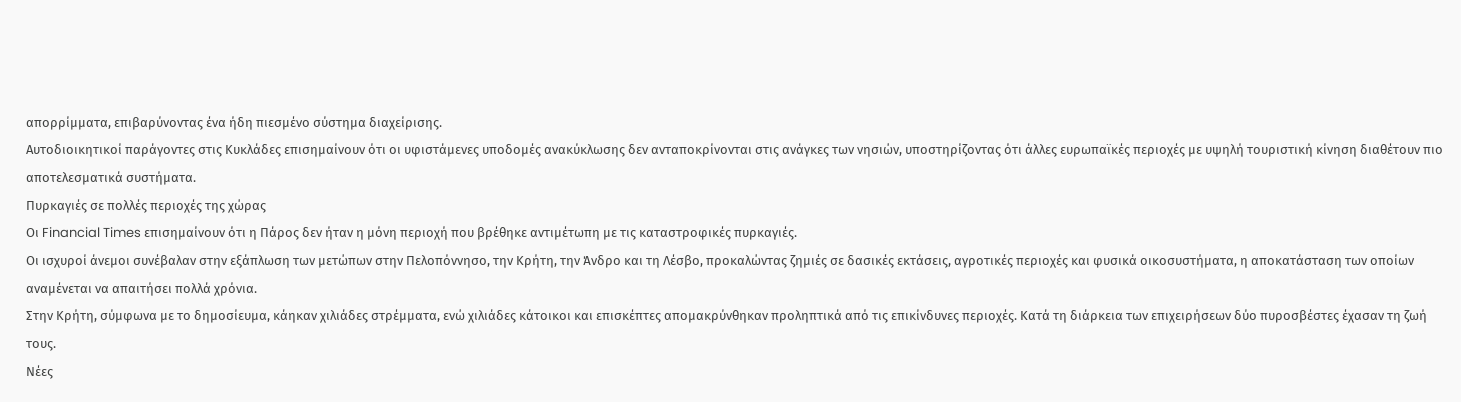απορρίμματα, επιβαρύνοντας ένα ήδη πιεσμένο σύστημα διαχείρισης.
Αυτοδιοικητικοί παράγοντες στις Κυκλάδες επισημαίνουν ότι οι υφιστάμενες υποδομές ανακύκλωσης δεν ανταποκρίνονται στις ανάγκες των νησιών, υποστηρίζοντας ότι άλλες ευρωπαϊκές περιοχές με υψηλή τουριστική κίνηση διαθέτουν πιο αποτελεσματικά συστήματα.
Πυρκαγιές σε πολλές περιοχές της χώρας
Οι Financial Times επισημαίνουν ότι η Πάρος δεν ήταν η μόνη περιοχή που βρέθηκε αντιμέτωπη με τις καταστροφικές πυρκαγιές.
Οι ισχυροί άνεμοι συνέβαλαν στην εξάπλωση των μετώπων στην Πελοπόννησο, την Κρήτη, την Άνδρο και τη Λέσβο, προκαλώντας ζημιές σε δασικές εκτάσεις, αγροτικές περιοχές και φυσικά οικοσυστήματα, η αποκατάσταση των οποίων αναμένεται να απαιτήσει πολλά χρόνια.
Στην Κρήτη, σύμφωνα με το δημοσίευμα, κάηκαν χιλιάδες στρέμματα, ενώ χιλιάδες κάτοικοι και επισκέπτες απομακρύνθηκαν προληπτικά από τις επικίνδυνες περιοχές. Κατά τη διάρκεια των επιχειρήσεων δύο πυροσβέστες έχασαν τη ζωή τους.
Νέες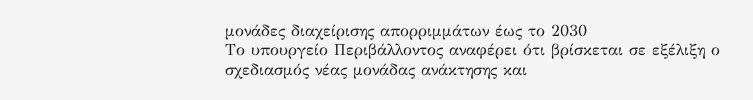μονάδες διαχείρισης απορριμμάτων έως το 2030
Το υπουργείο Περιβάλλοντος αναφέρει ότι βρίσκεται σε εξέλιξη ο σχεδιασμός νέας μονάδας ανάκτησης και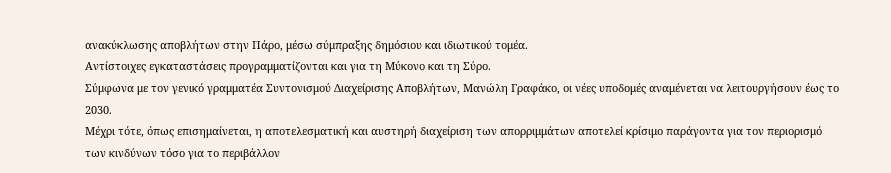ανακύκλωσης αποβλήτων στην Πάρο, μέσω σύμπραξης δημόσιου και ιδιωτικού τομέα.
Αντίστοιχες εγκαταστάσεις προγραμματίζονται και για τη Μύκονο και τη Σύρο.
Σύμφωνα με τον γενικό γραμματέα Συντονισμού Διαχείρισης Αποβλήτων, Μανώλη Γραφάκο, οι νέες υποδομές αναμένεται να λειτουργήσουν έως το 2030.
Μέχρι τότε, όπως επισημαίνεται, η αποτελεσματική και αυστηρή διαχείριση των απορριμμάτων αποτελεί κρίσιμο παράγοντα για τον περιορισμό των κινδύνων τόσο για το περιβάλλον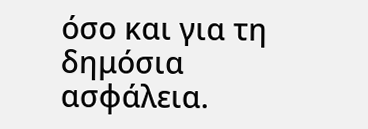όσο και για τη δημόσια ασφάλεια.